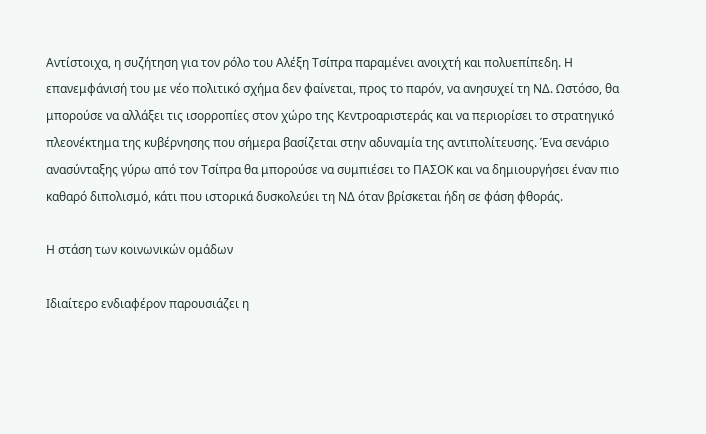Αντίστοιχα, η συζήτηση για τον ρόλο του Αλέξη Τσίπρα παραμένει ανοιχτή και πολυεπίπεδη. Η επανεμφάνισή του με νέο πολιτικό σχήμα δεν φαίνεται, προς το παρόν, να ανησυχεί τη ΝΔ. Ωστόσο, θα μπορούσε να αλλάξει τις ισορροπίες στον χώρο της Κεντροαριστεράς και να περιορίσει το στρατηγικό πλεονέκτημα της κυβέρνησης που σήμερα βασίζεται στην αδυναμία της αντιπολίτευσης. Ένα σενάριο ανασύνταξης γύρω από τον Τσίπρα θα μπορούσε να συμπιέσει το ΠΑΣΟΚ και να δημιουργήσει έναν πιο καθαρό διπολισμό, κάτι που ιστορικά δυσκολεύει τη ΝΔ όταν βρίσκεται ήδη σε φάση φθοράς.

Η στάση των κοινωνικών ομάδων

Ιδιαίτερο ενδιαφέρον παρουσιάζει η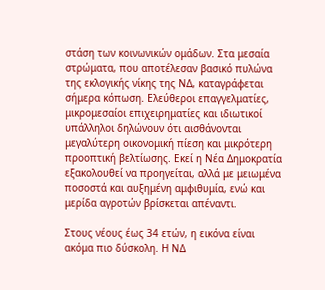στάση των κοινωνικών ομάδων. Στα μεσαία στρώματα, που αποτέλεσαν βασικό πυλώνα της εκλογικής νίκης της ΝΔ, καταγράφεται σήμερα κόπωση. Ελεύθεροι επαγγελματίες, μικρομεσαίοι επιχειρηματίες και ιδιωτικοί υπάλληλοι δηλώνουν ότι αισθάνονται μεγαλύτερη οικονομική πίεση και μικρότερη προοπτική βελτίωσης. Εκεί η Νέα Δημοκρατία εξακολουθεί να προηγείται, αλλά με μειωμένα ποσοστά και αυξημένη αμφιθυμία, ενώ και μερίδα αγροτών βρίσκεται απέναντι.

Στους νέους έως 34 ετών, η εικόνα είναι ακόμα πιο δύσκολη. Η ΝΔ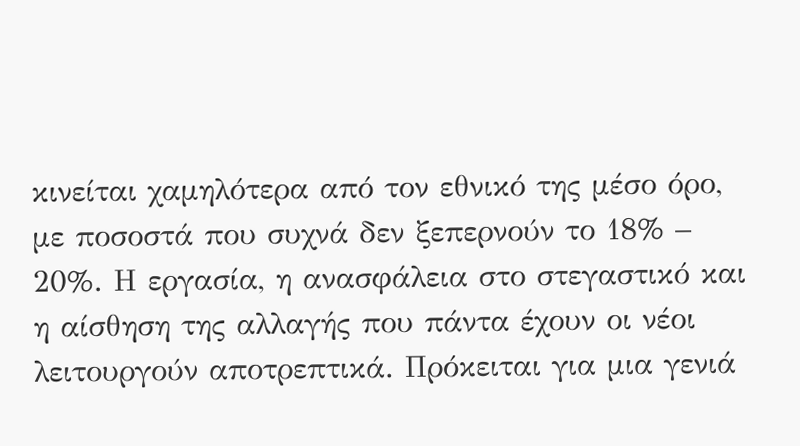κινείται χαμηλότερα από τον εθνικό της μέσο όρο, με ποσοστά που συχνά δεν ξεπερνούν το 18% – 20%. Η εργασία, η ανασφάλεια στο στεγαστικό και η αίσθηση της αλλαγής που πάντα έχουν οι νέοι λειτουργούν αποτρεπτικά. Πρόκειται για μια γενιά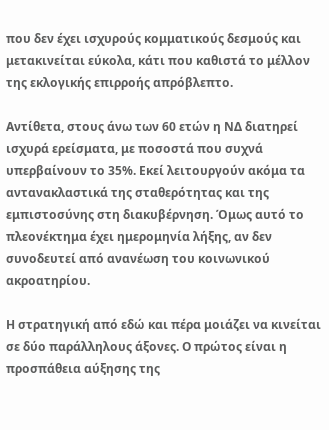που δεν έχει ισχυρούς κομματικούς δεσμούς και μετακινείται εύκολα, κάτι που καθιστά το μέλλον της εκλογικής επιρροής απρόβλεπτο.

Αντίθετα, στους άνω των 60 ετών η ΝΔ διατηρεί ισχυρά ερείσματα, με ποσοστά που συχνά υπερβαίνουν το 35%. Εκεί λειτουργούν ακόμα τα αντανακλαστικά της σταθερότητας και της εμπιστοσύνης στη διακυβέρνηση. Όμως αυτό το πλεονέκτημα έχει ημερομηνία λήξης, αν δεν συνοδευτεί από ανανέωση του κοινωνικού ακροατηρίου.

Η στρατηγική από εδώ και πέρα μοιάζει να κινείται σε δύο παράλληλους άξονες. Ο πρώτος είναι η προσπάθεια αύξησης της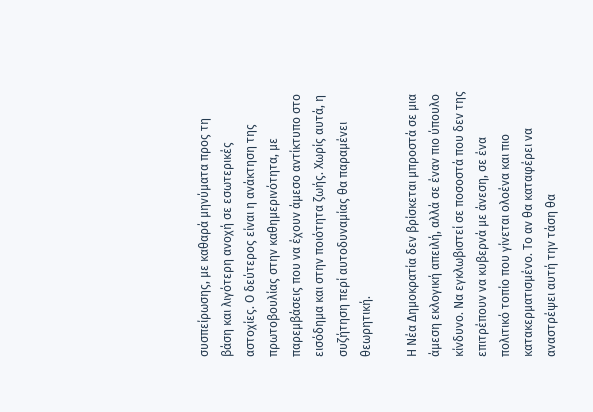συσπείρωσης, με καθαρά μηνύματα προς τη βάση και λιγότερη ανοχή σε εσωτερικές αστοχίες. Ο δεύτερος είναι η ανάκτηση της πρωτοβουλίας στην καθημερινότητα, με παρεμβάσεις που να έχουν άμεσο αντίκτυπο στο εισόδημα και στην ποιότητα ζωής. Χωρίς αυτά, η συζήτηση περί αυτοδυναμίας θα παραμένει θεωρητική.

Η Νέα Δημοκρατία δεν βρίσκεται μπροστά σε μια άμεση εκλογική απειλή, αλλά σε έναν πιο ύπουλο κίνδυνο. Να εγκλωβιστεί σε ποσοστά που δεν της επιτρέπουν να κυβερνά με άνεση, σε ένα πολιτικό τοπίο που γίνεται ολοένα και πιο κατακερματισμένο. Το αν θα καταφέρει να αναστρέψει αυτή την τάση θα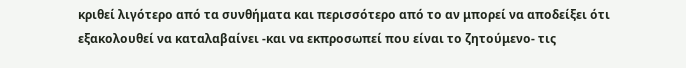κριθεί λιγότερο από τα συνθήματα και περισσότερο από το αν μπορεί να αποδείξει ότι εξακολουθεί να καταλαβαίνει -και να εκπροσωπεί που είναι το ζητούμενο- τις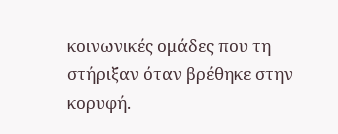κοινωνικές ομάδες που τη στήριξαν όταν βρέθηκε στην κορυφή.